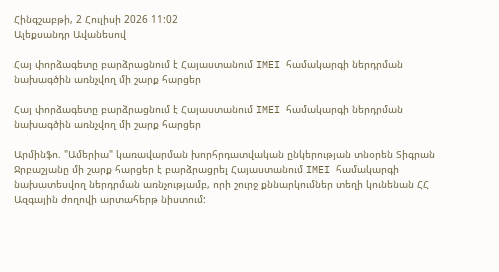Հինգշաբթի, 2 Հուլիսի 2026 11:02
Ալեքսանդր Ավանեսով

Հայ փորձագետը բարձրացնում է Հայաստանում IMEI համակարգի ներդրման նախագծին առնչվող մի շարք հարցեր

Հայ փորձագետը բարձրացնում է Հայաստանում IMEI համակարգի ներդրման նախագծին առնչվող մի շարք հարցեր

Արմինֆո. "Ամերիա" կառավարման խորհրդատվական ընկերության տնօրեն Տիգրան Ջրբաշյանը մի շարք հարցեր է բարձրացրել Հայաստանում IMEI համակարգի նախատեսվող ներդրման առնչությամբ, որի շուրջ քննարկումներ տեղի կունենան ՀՀ Ազգային ժողովի արտահերթ նիստում: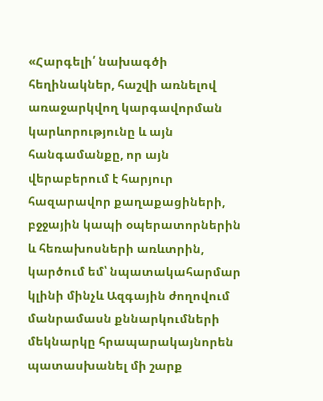«Հարգելի՛ նախագծի հեղինակներ, հաշվի առնելով առաջարկվող կարգավորման կարևորությունը և այն հանգամանքը, որ այն վերաբերում է հարյուր հազարավոր քաղաքացիների, բջջային կապի օպերատորներին և հեռախոսների առևտրին, կարծում եմ՝ նպատակահարմար կլինի մինչև Ազգային ժողովում մանրամասն քննարկումների մեկնարկը հրապարակայնորեն պատասխանել մի շարք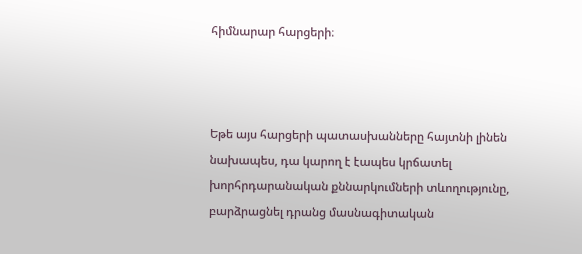հիմնարար հարցերի։



Եթե այս հարցերի պատասխանները հայտնի լինեն նախապես, դա կարող է էապես կրճատել խորհրդարանական քննարկումների տևողությունը, բարձրացնել դրանց մասնագիտական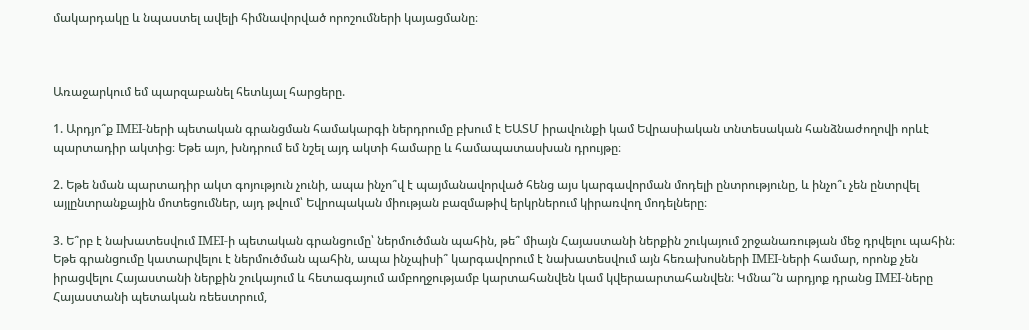մակարդակը և նպաստել ավելի հիմնավորված որոշումների կայացմանը։



Առաջարկում եմ պարզաբանել հետևյալ հարցերը.

1. Արդյո՞ք IMEI-ների պետական գրանցման համակարգի ներդրումը բխում է ԵԱՏՄ իրավունքի կամ Եվրասիական տնտեսական հանձնաժողովի որևէ պարտադիր ակտից։ Եթե այո, խնդրում եմ նշել այդ ակտի համարը և համապատասխան դրույթը։

2. Եթե նման պարտադիր ակտ գոյություն չունի, ապա ինչո՞վ է պայմանավորված հենց այս կարգավորման մոդելի ընտրությունը, և ինչո՞ւ չեն ընտրվել այլընտրանքային մոտեցումներ, այդ թվում՝ Եվրոպական միության բազմաթիվ երկրներում կիրառվող մոդելները։

3. Ե՞րբ է նախատեսվում IMEI-ի պետական գրանցումը՝ ներմուծման պահին, թե՞ միայն Հայաստանի ներքին շուկայում շրջանառության մեջ դրվելու պահին։ Եթե գրանցումը կատարվելու է ներմուծման պահին, ապա ինչպիսի՞ կարգավորում է նախատեսվում այն հեռախոսների IMEI-ների համար, որոնք չեն իրացվելու Հայաստանի ներքին շուկայում և հետագայում ամբողջությամբ կարտահանվեն կամ կվերաարտահանվեն։ Կմնա՞ն արդյոք դրանց IMEI-ները Հայաստանի պետական ռեեստրում,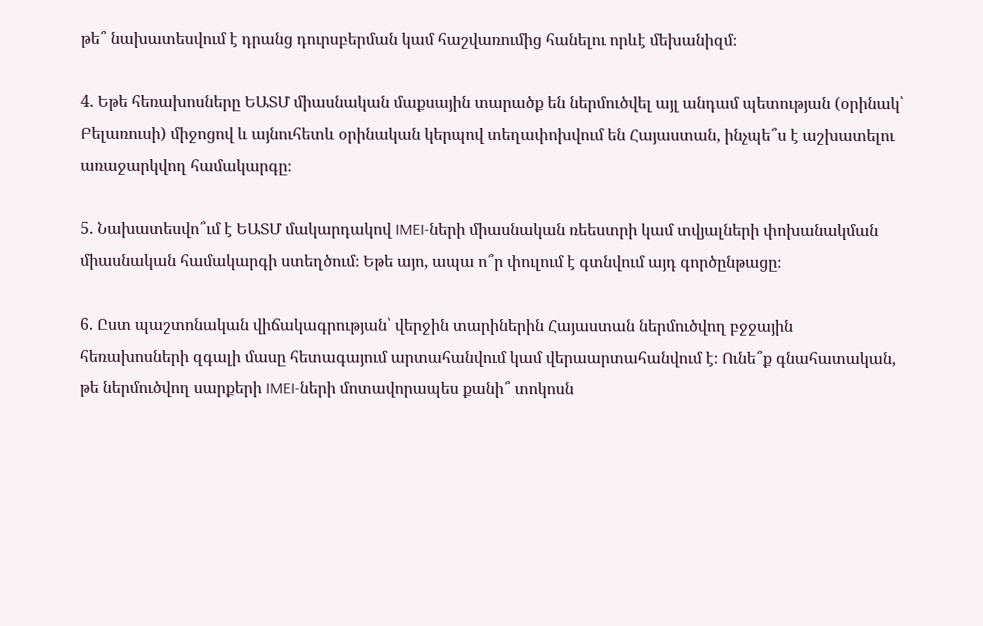թե՞ նախատեսվում է դրանց դուրսբերման կամ հաշվառումից հանելու որևէ մեխանիզմ։

4. Եթե հեռախոսները ԵԱՏՄ միասնական մաքսային տարածք են ներմուծվել այլ անդամ պետության (օրինակ՝ Բելառուսի) միջոցով և այնուհետև օրինական կերպով տեղափոխվում են Հայաստան, ինչպե՞ս է աշխատելու առաջարկվող համակարգը։

5. Նախատեսվո՞ւմ է ԵԱՏՄ մակարդակով IMEI-ների միասնական ռեեստրի կամ տվյալների փոխանակման միասնական համակարգի ստեղծում։ Եթե այո, ապա ո՞ր փուլում է գտնվում այդ գործընթացը։

6. Ըստ պաշտոնական վիճակագրության՝ վերջին տարիներին Հայաստան ներմուծվող բջջային հեռախոսների զգալի մասը հետագայում արտահանվում կամ վերաարտահանվում է։ Ունե՞ք գնահատական, թե ներմուծվող սարքերի IMEI-ների մոտավորապես քանի՞ տոկոսն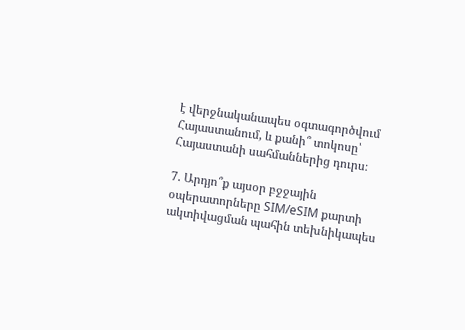է վերջնականապես օգտագործվում Հայաստանում, և քանի՞ տոկոսը՝ Հայաստանի սահմաններից դուրս։

7. Արդյո՞ք այսօր բջջային օպերատորները SIM/eSIM քարտի ակտիվացման պահին տեխնիկապես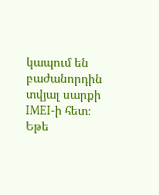կապում են բաժանորդին տվյալ սարքի IMEI-ի հետ։ Եթե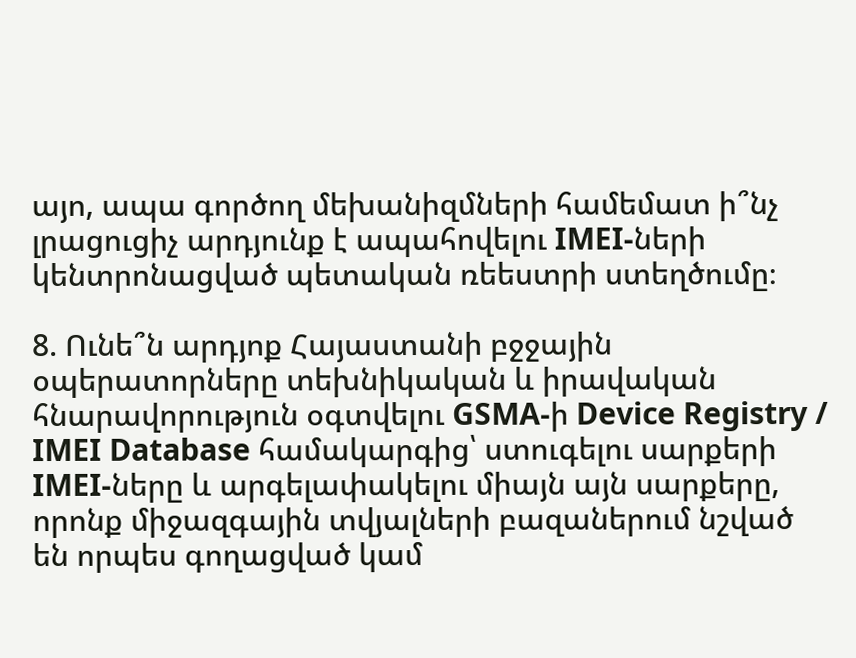այո, ապա գործող մեխանիզմների համեմատ ի՞նչ լրացուցիչ արդյունք է ապահովելու IMEI-ների կենտրոնացված պետական ռեեստրի ստեղծումը։

8. Ունե՞ն արդյոք Հայաստանի բջջային օպերատորները տեխնիկական և իրավական հնարավորություն օգտվելու GSMA-ի Device Registry / IMEI Database համակարգից՝ ստուգելու սարքերի IMEI-ները և արգելափակելու միայն այն սարքերը, որոնք միջազգային տվյալների բազաներում նշված են որպես գողացված կամ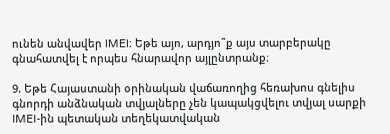ունեն անվավեր IMEI։ Եթե այո, արդյո՞ք այս տարբերակը գնահատվել է որպես հնարավոր այլընտրանք։

9. Եթե Հայաստանի օրինական վաճառողից հեռախոս գնելիս գնորդի անձնական տվյալները չեն կապակցվելու տվյալ սարքի IMEI-ին պետական տեղեկատվական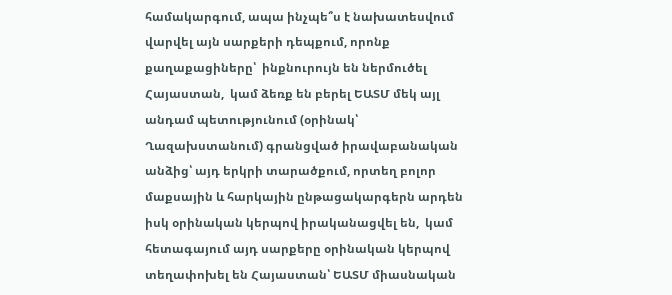համակարգում, ապա ինչպե՞ս է նախատեսվում վարվել այն սարքերի դեպքում, որոնք քաղաքացիները՝  ինքնուրույն են ներմուծել Հայաստան,  կամ ձեռք են բերել ԵԱՏՄ մեկ այլ անդամ պետությունում (օրինակ՝ Ղազախստանում) գրանցված իրավաբանական անձից՝ այդ երկրի տարածքում, որտեղ բոլոր մաքսային և հարկային ընթացակարգերն արդեն իսկ օրինական կերպով իրականացվել են,  կամ հետագայում այդ սարքերը օրինական կերպով տեղափոխել են Հայաստան՝ ԵԱՏՄ միասնական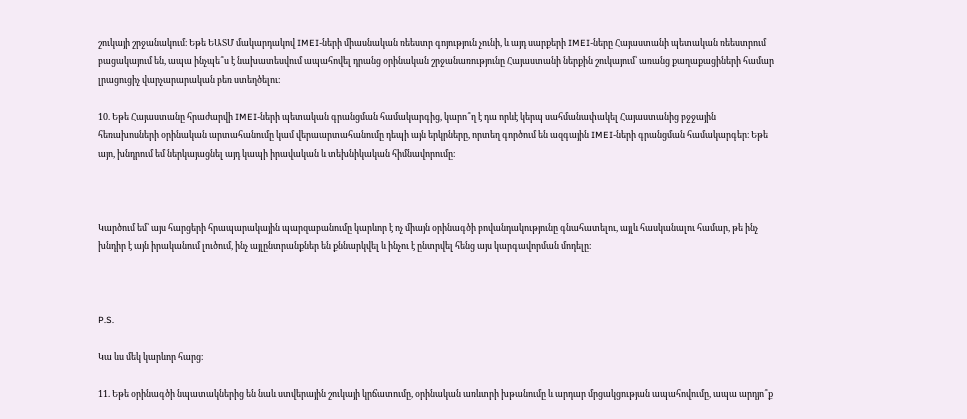շուկայի շրջանակում։ Եթե ԵԱՏՄ մակարդակով IMEI-ների միասնական ռեեստր գոյություն չունի, և այդ սարքերի IMEI-ները Հայաստանի պետական ռեեստրում բացակայում են, ապա ինչպե՞ս է նախատեսվում ապահովել դրանց օրինական շրջանառությունը Հայաստանի ներքին շուկայում՝ առանց քաղաքացիների համար լրացուցիչ վարչարարական բեռ ստեղծելու։

10. Եթե Հայաստանը հրաժարվի IMEI-ների պետական գրանցման համակարգից, կարո՞ղ է դա որևէ կերպ սահմանափակել Հայաստանից բջջային հեռախոսների օրինական արտահանումը կամ վերաարտահանումը դեպի այն երկրները, որտեղ գործում են ազգային IMEI-ների գրանցման համակարգեր։ Եթե այո, խնդրում եմ ներկայացնել այդ կապի իրավական և տեխնիկական հիմնավորումը։



Կարծում եմ՝ այս հարցերի հրապարակային պարզաբանումը կարևոր է ոչ միայն օրինագծի բովանդակությունը գնահատելու, այլև հասկանալու համար, թե ինչ խնդիր է այն իրականում լուծում, ինչ այլընտրանքներ են քննարկվել և ինչու է ընտրվել հենց այս կարգավորման մոդելը։



P.S.

Կա ևս մեկ կարևոր հարց։

11. Եթե օրինագծի նպատակներից են նաև ստվերային շուկայի կրճատումը, օրինական առևտրի խթանումը և արդար մրցակցության ապահովումը, ապա արդյո՞ք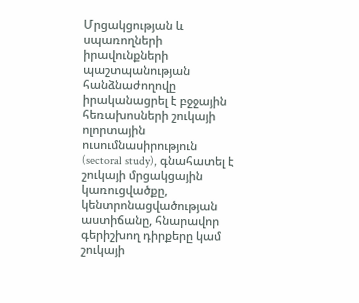Մրցակցության և սպառողների իրավունքների պաշտպանության հանձնաժողովը իրականացրել է բջջային հեռախոսների շուկայի ոլորտային ուսումնասիրություն (sectoral study), գնահատել է շուկայի մրցակցային կառուցվածքը, կենտրոնացվածության աստիճանը, հնարավոր գերիշխող դիրքերը կամ շուկայի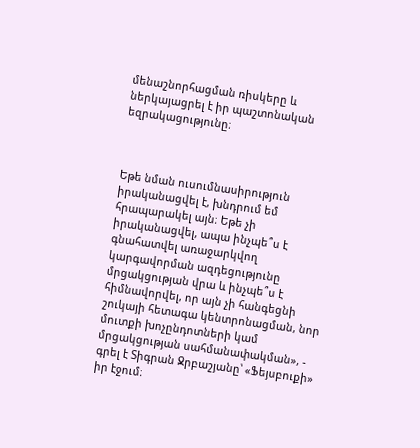մենաշնորհացման ռիսկերը և ներկայացրել է իր պաշտոնական եզրակացությունը։



Եթե նման ուսումնասիրություն իրականացվել է, խնդրում եմ հրապարակել այն։ Եթե չի իրականացվել, ապա ինչպե՞ս է գնահատվել առաջարկվող կարգավորման ազդեցությունը մրցակցության վրա և ինչպե՞ս է հիմնավորվել, որ այն չի հանգեցնի շուկայի հետագա կենտրոնացման, նոր մուտքի խոչընդոտների կամ մրցակցության սահմանափակման», - գրել է Տիգրան Ջրբաշյանը՝ «Ֆեյսբուքի» իր էջում։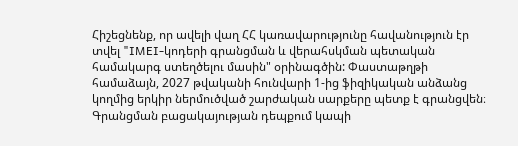Հիշեցնենք, որ ավելի վաղ ՀՀ կառավարությունը հավանություն էր տվել "IMEI-կոդերի գրանցման և վերահսկման պետական համակարգ ստեղծելու մասին" օրինագծին: Փաստաթղթի համաձայն, 2027 թվականի հունվարի 1-ից ֆիզիկական անձանց կողմից երկիր ներմուծված շարժական սարքերը պետք է գրանցվեն։ Գրանցման բացակայության դեպքում կապի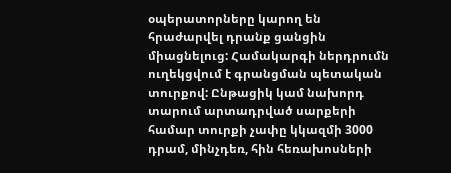օպերատորները կարող են հրաժարվել դրանք ցանցին միացնելուց: Համակարգի ներդրումն ուղեկցվում է գրանցման պետական տուրքով: Ընթացիկ կամ նախորդ տարում արտադրված սարքերի համար տուրքի չափը կկազմի 3000 դրամ, մինչդեռ, հին հեռախոսների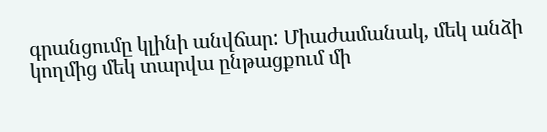գրանցումը կլինի անվճար: Միաժամանակ, մեկ անձի կողմից մեկ տարվա ընթացքում մի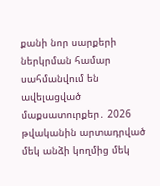քանի նոր սարքերի ներկրման համար սահմանվում են ավելացված մաքսատուրքեր․ 2026 թվականին արտադրված մեկ անձի կողմից մեկ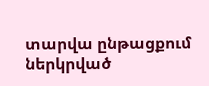տարվա ընթացքում ներկրված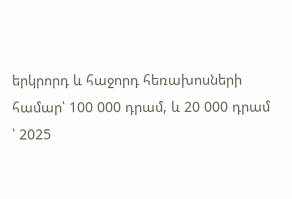երկրորդ և հաջորդ հեռախոսների համար՝ 100 000 դրամ, և 20 000 դրամ ՝ 2025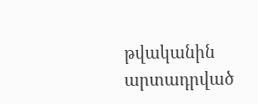թվականին արտադրված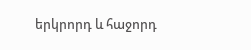երկրորդ և հաջորդ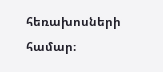հեռախոսների համար։